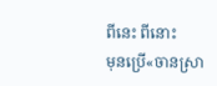ពីនេះ ពីនោះ
មុនប្រើ«ចានស្រា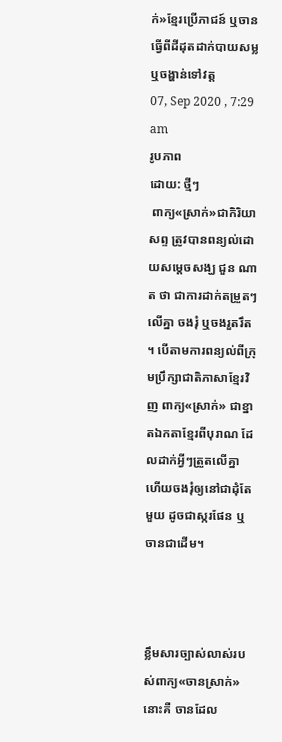ក់»ខ្មែរប្រើភាជន៍ ឬចានធ្វើពីដីដុតដាក់បាយសម្ល ឬចង្ហាន់ទៅវត្ត
07, Sep 2020 , 7:29 am
រូបភាព
ដោយ: ថ្មីៗ
 ពាក្យ«ស្រាក់»ជាកិរិយាសព្ទ ត្រូវបានពន្យល់ដោយសម្តេចសង្ឃ ជួន ណាត ថា ជាការដាក់តម្រួតៗលើគ្នា ចងរុំ ឬចងរួតរឹត។ បើតាមការពន្យល់ពីក្រុមប្រឹក្សាជាតិភាសាខ្មែរវិញ ពាក្យ«ស្រាក់» ជាខ្នាតឯកតាខ្មែរពីបុរាណ ដែលដាក់អ្វីៗត្រួតលើគ្នា ហើយចងរុំឲ្យនៅជាដុំតែមួយ ដូចជាស្ករផែន ឬចានជាដើម។



ខ្លឹមសារច្បាស់លាស់របស់ពាក្យ«ចានស្រាក់»នោះគឺ ចានដែល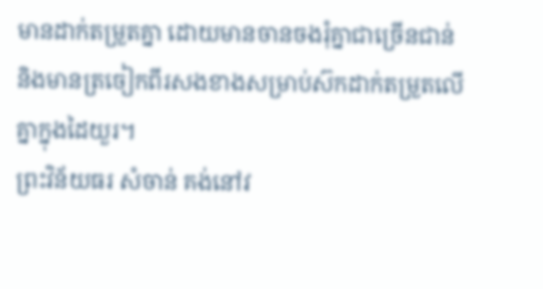មានដាក់តម្រួតគ្នា ដោយមានចានចងរុំគ្នាជាច្រើនជាន់ និងមានត្រចៀកពីរសងខាងសម្រាប់ស៊កដាក់តម្រួតលើគ្នាក្នុងដៃយួរ។
ព្រះវិន័យធរ សំចាន់ គង់នៅវ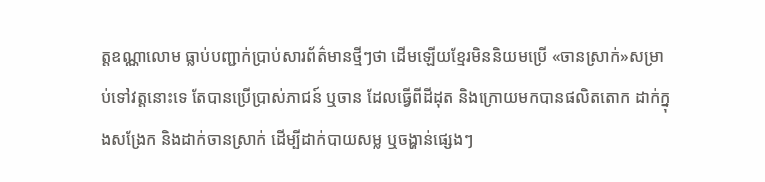ត្តឧណ្ណាលោម ធ្លាប់បញ្ជាក់ប្រាប់សារព័ត៌មានថ្មីៗថា ដើមឡើយខ្មែរមិននិយមប្រើ «ចានស្រាក់»សម្រាប់ទៅវត្តនោះទេ តែបានប្រើប្រាស់ភាជន៍ ឬចាន ដែលធ្វើពីដីដុត និងក្រោយមកបានផលិតតោក ដាក់ក្នុងសង្រែក និងដាក់ចានស្រាក់ ដើម្បីដាក់បាយសម្ល ឬចង្ហាន់ផ្សេងៗ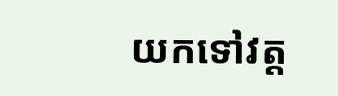យកទៅវត្ត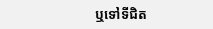ឬទៅទីជិត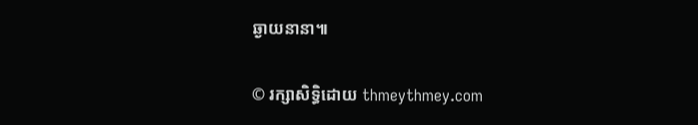ឆ្ងាយនានា៕


© រក្សាសិទ្ធិដោយ thmeythmey.com